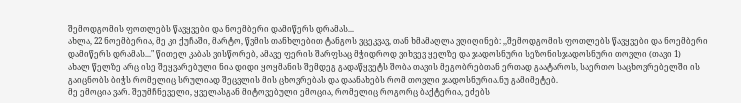შემოდგომის ფოთლებს წავყვები და ნოემბერი დამიწერს დრამას...
ახლა, 22 ნოემბერია, მე კი ქუჩაში, მარტო, წვმის თანხლებით ტანგოს ვცეკვავ, თან ხმამაღლა ვღიღინებ: ,,შემოდგომის ფოთლებს წავყვები და ნოემბერი დამიწერს დრამას..." წითელ კაბას ვისწორებ, ამავე ფერის შარფსაც მჭიდროდ ვიხვევ ყელზე და ჯადოსნური სეზონისჯადოსნური თოვლი (თავი 1)
ახალ წელზე არც ისე შეყვარებული ნია დიდი ყოყმანის შემდეგ გადაწყვეტს შობა თავის მეგობრებთან ერთად გაატაროს, საერთო საცხოვრებელში ის გაიცნობს ბიჭს რომელიც სრულიად შეცვლის მის ცხოვრებას და დაანახებს რომ თოვლი ჯადოსნურია.ნუ გამიმეტებ.
მე ემოცია ვარ. შეუმჩნეველი, ყველასგან მიტოვებული ემოცია, რომელიც როგორც ბაქტერია, ეძებს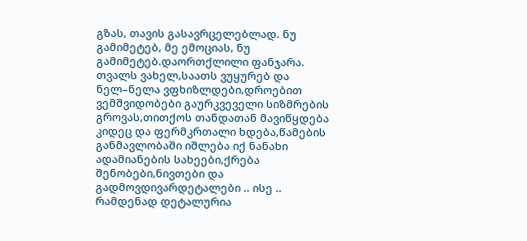გზას, თავის გასავრცელებლად. ნუ გამიმეტებ, მე ემოციას, ნუ გამიმეტებ.დაორთქლილი ფანჯარა.
თვალს ვახელ,საათს ვუყურებ და ნელ–ნელა ვფხიზლდები,დროებით ვემშვიდობები გაურკვეველი სიზმრების გროვას,თითქოს თანდათან მავიწყდება კიდეც და ფერმკრთალი ხდება,წამების განმავლობაში იშლება იქ ნანახი ადამიანების სახეები,ქრება შენობები,ნივთები და გადმოვდივარდეტალები .. ისე ..
რამდენად დეტალურია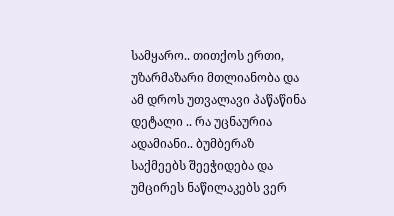სამყარო.. თითქოს ერთი, უზარმაზარი მთლიანობა და ამ დროს უთვალავი პაწაწინა დეტალი .. რა უცნაურია ადამიანი.. ბუმბერაზ საქმეებს შეეჭიდება და უმცირეს ნაწილაკებს ვერ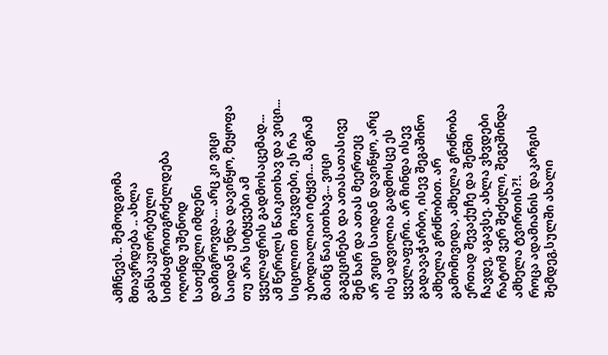ამჩნევს.. შემოდგომა მთავრდება .. ახლა განსაკუთრებული სიმძაფრითგრძელდება ოღონდ უშენოდ
სათქმელი იმდენი დამიგროვდა... არც კი ვიცი საიდან უნდა დავიწყო, მეყოფა თუ არა სიტყვები ამ ყველაფრის გადმოსაცემად... ამ წერილს წაიკითხავ და ვიცი... სიცილით მოკვდები, ეს რა უბოდიალიაო იტყვი... მაგრამ მაინც წაიკითხავ... ვიცი გაგეცინება და ათასათასივე შენ ხარ და ათას მეერთეც
არ ვიცი საიდან დავიწყო, არც ისე ადვილია გადმოსცე ეს ყველაფერი. არ მინდა ისევ გადავაჭარბო, ისევ შეგაშინო ამხელა გრძნობით. არ გამომივიდა, ამხელა გრძნობა ერთად შევაქუჩე და შენში ჩავდე, აგავსე. ახლა ვხვდები რატომ ვერ შეძელი, შეგეშინდა ამხელა ტვირთის?!.
როცა ადამიანის დაკარგის შემდეგ,სულში ახალი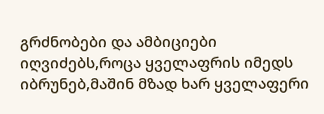გრძნობები და ამბიციები იღვიძებს,როცა ყველაფრის იმედს იბრუნებ,მაშინ მზად ხარ ყველაფერი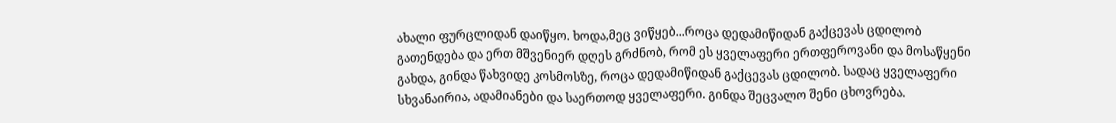ახალი ფურცლიდან დაიწყო. ხოდა,მეც ვიწყებ...როცა დედამიწიდან გაქცევას ცდილობ
გათენდება და ერთ მშვენიერ დღეს გრძნობ, რომ ეს ყველაფერი ერთფეროვანი და მოსაწყენი გახდა, გინდა წახვიდე კოსმოსზე, როცა დედამიწიდან გაქცევას ცდილობ. სადაც ყველაფერი სხვანაირია, ადამიანები და საერთოდ ყველაფერი. გინდა შეცვალო შენი ცხოვრება.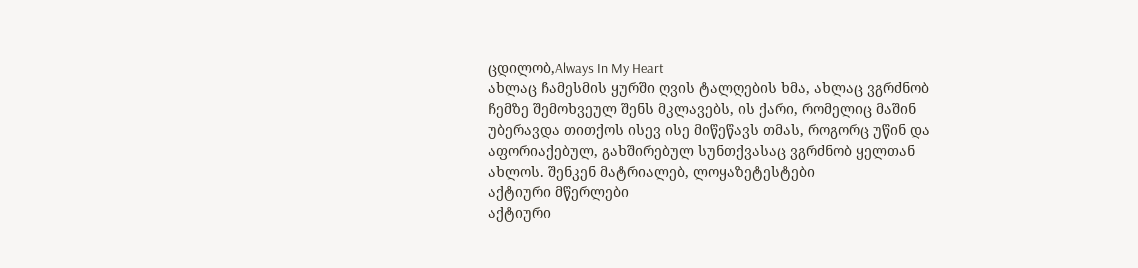ცდილობ,Always In My Heart
ახლაც ჩამესმის ყურში ღვის ტალღების ხმა, ახლაც ვგრძნობ ჩემზე შემოხვეულ შენს მკლავებს, ის ქარი, რომელიც მაშინ უბერავდა თითქოს ისევ ისე მიწეწავს თმას, როგორც უწინ და აფორიაქებულ, გახშირებულ სუნთქვასაც ვგრძნობ ყელთან ახლოს. შენკენ მატრიალებ, ლოყაზეტესტები
აქტიური მწერლები
აქტიური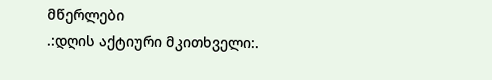მწერლები
.:დღის აქტიური მკითხველი:.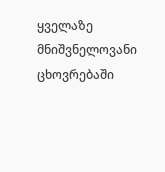ყველაზე მნიშვნელოვანი ცხოვრებაში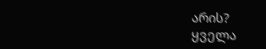არის?
ყველა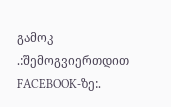გამოკ
.:შემოგვიერთდით FACEBOOK-ზე:.